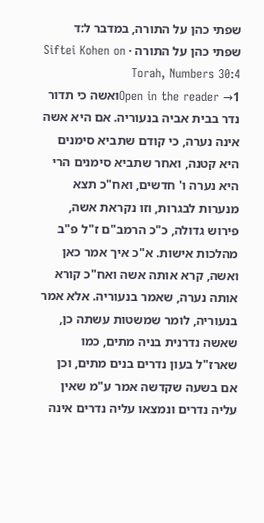שפתי כהן על התורה, במדבר ל:ד
שפתי כהן על התורה · Siftei Kohen on Torah, Numbers 30:4
Open in the reader →1ואשה כי תדור נדר בבית אביה בנעוריה. אם היא אשה אינה נערה, כי קודם שתביא סימנים היא קטנה, ואחר שתביא סימנים הרי היא נערה ו' חדשים, ואח"כ תצא מנערות לבגרות, וזו נקראת אשה, פירוש גדולה, כ"כ הרמב"ם ז"ל פ"ב מהלכות אישות. א"כ איך אמר כאן ואשה, קרא אותה אשה ואח"כ קורא אותה נערה, שאמר בנעוריה. אלא אמר בנעוריה, לומר שמשטות עשתה כן, שאשה נדרנית בניה מתים, כמו שארז"ל בעון נדרים בנים מתים, וכן אם בשעה שקדשה אמר ע"מ שאין עליה נדרים ונמצאו עליה נדרים אינה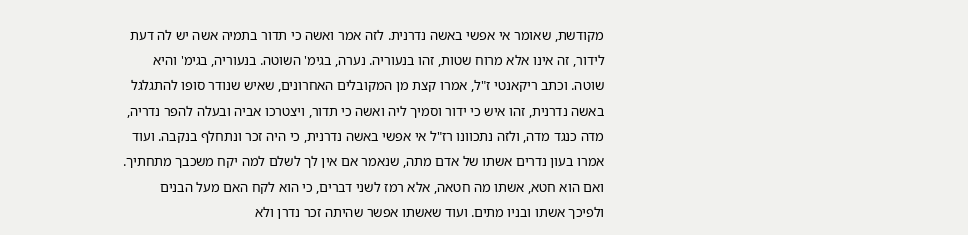מקודשת, שאומר אי אפשי באשה נדרנית. לזה אמר ואשה כי תדור בתמיה אשה יש לה דעת לידור, זה אינו אלא מרוח שטות, זהו בנעוריה. נערה, בגימ' השוטה. בנעוריה, בגימ' והיא שוטה. וכתב ריקאנטי ז"ל, אמרו קצת מן המקובלים האחרונים, שאיש שנודר סופו להתגלגל באשה נדרנית, זהו איש כי ידור וסמיך ליה ואשה כי תדור, ויצטרכו אביה ובעלה להפר נדריה, מדה כנגד מדה, ולזה נתכוונו רז"ל אי אפשי באשה נדרנית, כי היה זכר ונתחלף בנקבה. ועוד אמרו בעון נדרים אשתו של אדם מתה, שנאמר אם אין לך לשלם למה יקח משכבך מתחתיך. ואם הוא חטא, אשתו מה חטאה, אלא רמז לשני דברים, כי הוא לקח האם מעל הבנים ולפיכך אשתו ובניו מתים. ועוד שאשתו אפשר שהיתה זכר נדרן ולא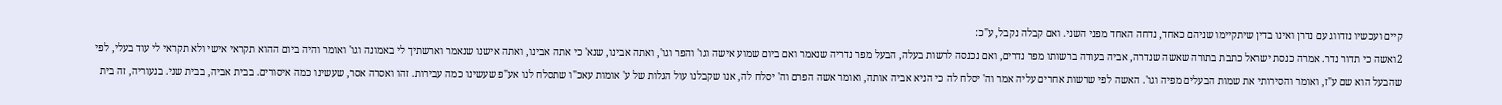קיים ועכשיו נזדווג עם נדרן ואינו בדין שיתקיימו שניהם כאחד, נדחה האחד מפני השני. ואם קבלה נקבל, ע"כ:
2ואשה כי תדור נדר. אמרה כנסת ישראל כתבת בתורה שאשה שנדרה, אביה בעודה ברשותו מפר נדרים, ואם נכנסה לרשות בעלה, הבעל מפר נדריה שנאמר ואם ביום שמוע אישה וגו' והפר וגו', ואתה אבינו, שנא' כי אתה אבינו, ואתה אישנו שנאמר וארשתיך לי באמונה וגו' ואומר והיה ביום ההוא תקראי אישי ולא תקראי לי עוד בעלי, לפי שהבעל הוא שם ע"ז, ואומר והסירותי את שמות הבעלים מפיה וגו'. האשה לפי שרשות אחרים עליה אמר וה' יסלח לה כי הניא אביה אותה, ואומר אשה הפרם וה' יסלח לה, אנו שקבלנו עול הגלות של ע' אומות עאכ"ו שתסלח לנו אע"פ שעשינו כמה עבירות. זהו ואסרה אסר, שעשינו כמה איסורים. בבית אביה, בבית שני. בנעוריה, זה בית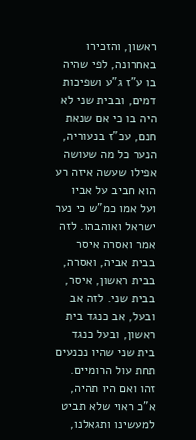ראשון, והזכירו באחרונה, לפי שהיה בו ע"ז ג"ע ושפיכות דמים, ובבית שני לא היה בו כי אם שנאת חנם, עכ"ז בנעוריה, הנער כל מה שעושה אפילו שעשה איזה רע הוא חביב על אביו ועל אמו כמ"ש כי נער ישראל ואוהבהו. לזה אמר ואסרה איסר בבית אביה, ואסרה, בבית ראשון, איסר, בבית שני. לזה אב ובעל, אב כנגד בית ראשון, ובעל כנגד בית שני שהיו נכנעים תחת עול הרומיים. זהו ואם היו תהיה, א"כ ראוי שלא תביט למעשינו ותגאלנו,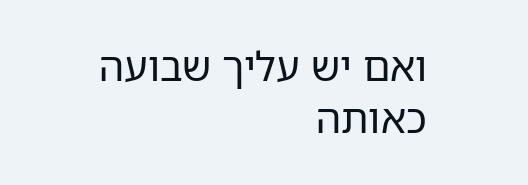ואם יש עליך שבועה כאותה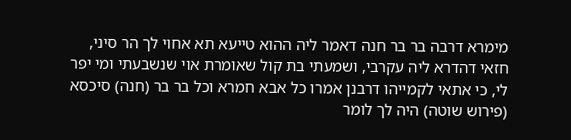מימרא דרבה בר בר חנה דאמר ליה ההוא טייעא תא אחוי לך הר סיני, חזאי דהדרא ליה עקרבי, ושמעתי בת קול שאומרת אוי שנשבעתי ומי יפר לי, כי אתאי לקמייהו דרבנן אמרו כל אבא חמרא וכל בר בר (חנה) סיכסא (פירוש שוטה) היה לך לומר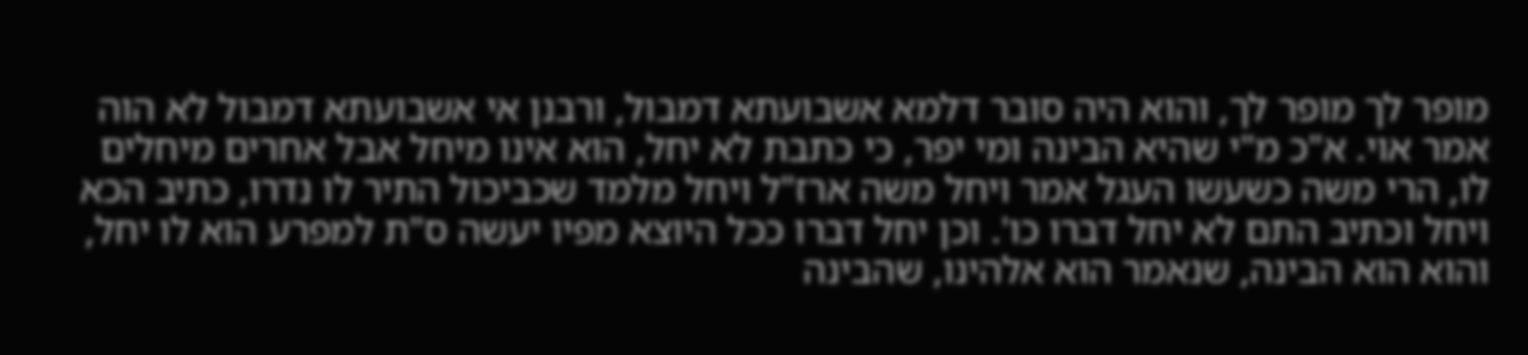מופר לך מופר לך, והוא היה סובר דלמא אשבועתא דמבול, ורבנן אי אשבועתא דמבול לא הוה אמר אוי. א"כ מ"י שהיא הבינה ומי יפר, כי כתבת לא יחל, הוא אינו מיחל אבל אחרים מיחלים לו, הרי משה כשעשו העגל אמר ויחל משה ארז"ל ויחל מלמד שכביכול התיר לו נדרו, כתיב הכא ויחל וכתיב התם לא יחל דברו כו'. וכן יחל דברו ככל היוצא מפיו יעשה ס"ת למפרע הוא לו יחל, והוא הוא הבינה, שנאמר הוא אלהינו, שהבינה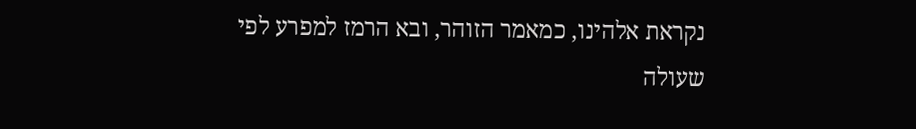נקראת אלהינו, כמאמר הזוהר, ובא הרמז למפרע לפי שעולה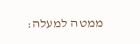ממטה למעלה: